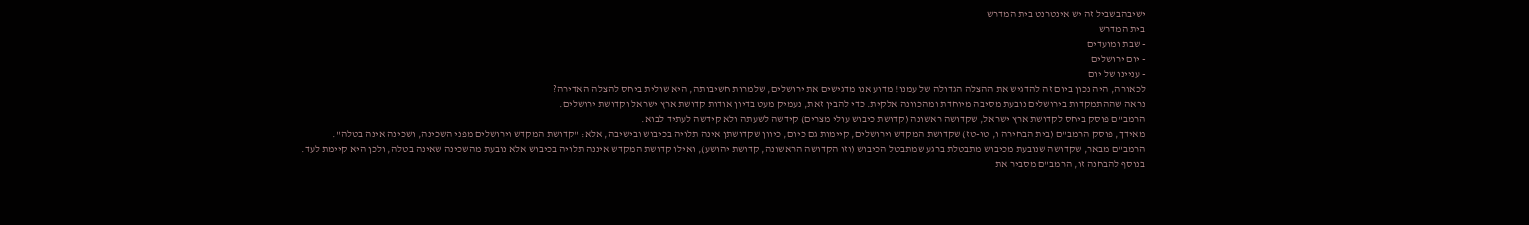ישיבהבשביל זה יש אינטרנט בית המדרש
בית המדרש
- שבת ומועדים
- יום ירושלים
- עניינו של יום
לכאורה, היה נכון ביום זה להדגיש את ההצלה הגדולה של עמנו! מדוע אנו מדגישים את ירושלים, שלמרות חשיבותה, היא שולית ביחס להצלה האדירה?
נראה שההתמקדות בירושלים נובעת מסיבה מיוחדת ומהכוונה אלקית. כדי להבין זאת, נעמיק מעט בדיון אודות קדושת ארץ ישראל וקדושת ירושלים.
הרמב"ם פוסק ביחס לקדושת ארץ ישראל, שקדושה ראשונה (קדושת כיבוש עולי מצרים) קידשה לשעתה ולא קידשה לעתיד לבוא.
מאידך, פוסק הרמב"ם (בית הבחירה ו, טו-טז) שקדושת המקדש וירושלים, קיימות גם כיום, כיוון שקדושתן אינה תלויה בכיבוש ובישיבה, אלא: "קדושת המקדש וירושלים מפני השכינה, ושכינה אינה בטלה".
הרמב"ם מבאר, שקדושה שנובעת מכיבוש מתבטלת ברגע שמתבטל הכיבוש (וזו הקדושה הראשונה, קדושת יהושע), ואילו קדושת המקדש איננה תלויה בכיבוש אלא נובעת מהשכינה שאינה בטלה, ולכן היא קיימת לעד.
בנוסף להבחנה זו, הרמב"ם מסביר את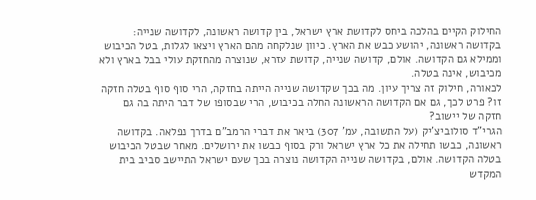החילוק הקיים בהלכה ביחס לקדושת ארץ ישראל, בין קדושה ראשונה, לקדושה שנייה: בקדושה ראשונה, יהושע כבש את הארץ. כיוון שנלקחה מהם הארץ ויצאו לגלות, בטל הכיבוש וממילא גם הקדושה. אולם, קדושה שנייה, קדושת עזרא, שנוצרה מהחזקת עולי בבל בארץ ולא מכיבוש, אינה בטלה.
לכאורה, חילוק זה צריך עיון. מה בכך שקדושה שנייה הייתה בחזקה, הרי סוף סוף בטלה חזקה זו? פרט לכך, גם אם הקדושה הראשונה החלה בכיבוש, הרי שבסופו של דבר היתה בה גם חזקה של יישוב?
הגרי"ד סולוביצ'יק (על התשובה, עמ' 307) ביאר את דברי הרמב"ם בדרך נפלאה. בקדושה ראשונה, כבשו תחילה את כל ארץ ישראל ורק בסוף כבשו את ירושלים. מאחר שבטל הכיבוש בטלה הקדושה. אולם, בקדושה שנייה הקדושה נוצרה בכך שעם ישראל התיישב סביב בית המקדש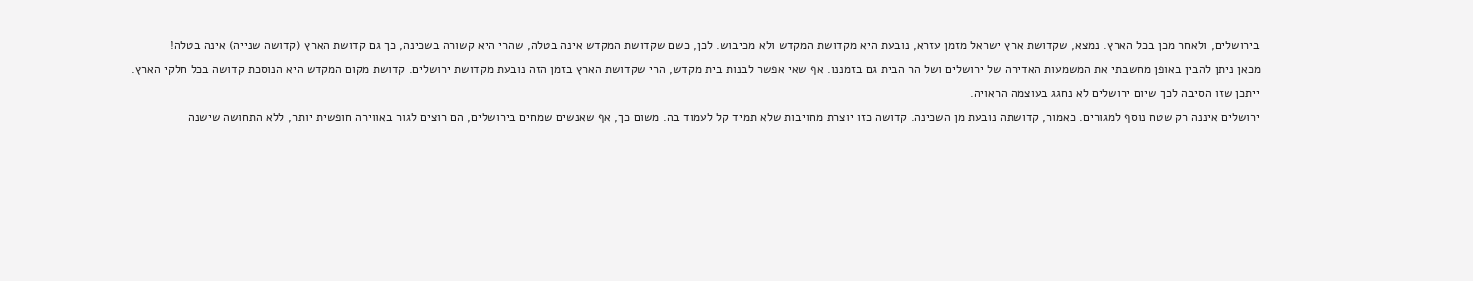בירושלים, ולאחר מכן בכל הארץ. נמצא, שקדושת ארץ ישראל מזמן עזרא, נובעת היא מקדושת המקדש ולא מכיבוש. לכן, כשם שקדושת המקדש אינה בטלה, שהרי היא קשורה בשכינה, כך גם קדושת הארץ (קדושה שנייה) אינה בטלה!
מכאן ניתן להבין באופן מחשבתי את המשמעות האדירה של ירושלים ושל הר הבית גם בזמננו. אף שאי אפשר לבנות בית מקדש, הרי שקדושת הארץ בזמן הזה נובעת מקדושת ירושלים. קדושת מקום המקדש היא הנוסכת קדושה בכל חלקי הארץ.
ייתכן שזו הסיבה לכך שיום ירושלים לא נחגג בעוצמה הראויה.
ירושלים איננה רק שטח נוסף למגורים. כאמור, קדושתה נובעת מן השכינה. קדושה כזו יוצרת מחויבות שלא תמיד קל לעמוד בה. משום כך, אף שאנשים שמחים בירושלים, הם רוצים לגור באווירה חופשית יותר, ללא התחושה שישנה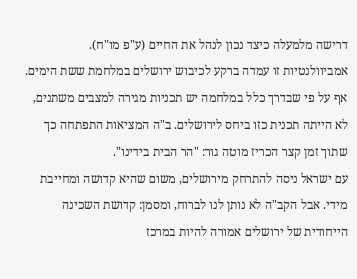דרישה מלמעלה כיצד נכון לנהל את החיים (ע"פ מו"ח).
אמביוולנטיות זו עמדה ברקע לכיבוש ירושלים במלחמת ששת הימים. אף על פי שבדרך כלל במלחמה יש תכניות מגירה למצבים משתנים, לא הייתה תכנית כזו ביחס לירושלים. ב"ה המציאות התפתחה כך שתוך זמן קצר הכריז מוטה גור: "הר הבית בידינו".
עם ישראל ניסה להתרחק מירושלים, משום שהיא קדושה ומחייבת מידי. אבל הקב"ה לא נותן לנו לברוח, ומסמן: קדושת השכינה הייחודית של ירושלים אמורה להיות במרכז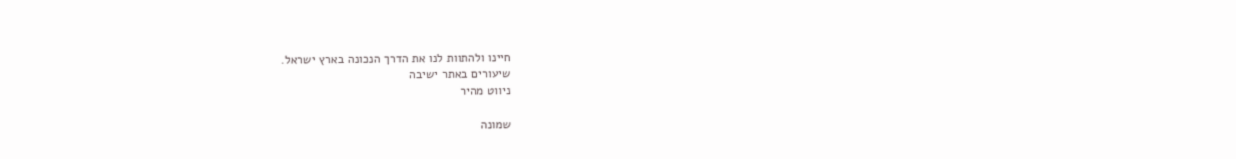חיינו ולהתוות לנו את הדרך הנכונה בארץ ישראל.
שיעורים באתר ישיבה
ניווט מהיר

שמונה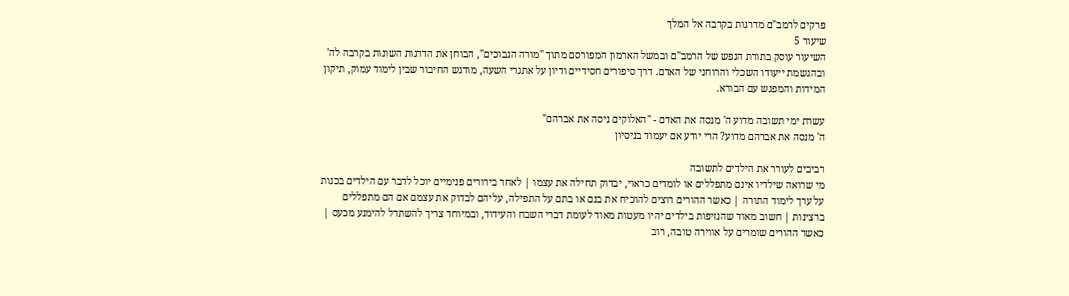פרקים לרמב"ם מדרגות בקרבה אל המלך
שיעור 5
השיעור עוסק בתורת הנפש של הרמב"ם ובמשל הארמון המפורסם מתוך "מורה הנבוכים", הבוחן את הדרגות השונות בקרבה לה' ובהגשמת ייעודו השכלי והרוחני של האדם. דרך סיפורים חסידיים ודיון על אתגרי השעה, מודגש החיבור שבין לימוד עמוק, תיקון המידות והמפגש עם הבורא.

עשרת ימי תשובה מדוע ה' מנסה את האדם - "האלוקים ניסה את אברהם"
ה' מנסה את אברהם מדוע? הרי יודע אם יעמוד בניסיון

רביבים לעורר את הילדים לתשובה
מי שרואה שילדיו אינם מתפללים או לומדים כראוי, יבדוק תחילה את עצמו | לאחר בירורים פנימיים יוכל לדבר עם הילדים בכנות על ערך לימוד התורה | כאשר ההורים רוצים להוכיח את בנם או בתם על התפילה, עליהם לבדוק את עצמם אם הם מתפללים ברצינות | חשוב מאוד שהנזיפות בילדים יהיו מעטות מאוד לעומת דברי השבח והעידוד, ובמיוחד צריך להשתדל להימנע מכעס | כאשר ההורים שומרים על אווירה טובה, רוב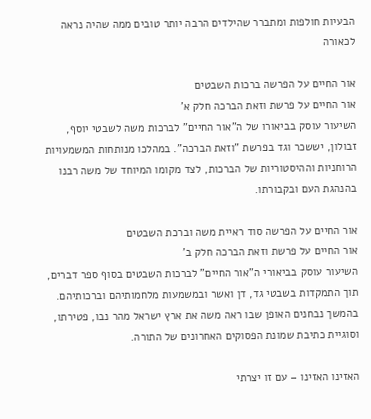הבעיות חולפות ומתברר שהילדים הרבה יותר טובים ממה שהיה נראה לכאורה

אור החיים על הפרשה ברכות השבטים
אור החיים על פרשת וזאת הברכה חלק א'
השיעור עוסק בביאורו של ה"אור החיים" לברכות משה לשבטי יוסף, זבולון, יששכר וגד בפרשת "וזאת הברכה". במהלכו מנותחות המשמעויות הרוחניות וההיסטוריות של הברכות, לצד מקומו המיוחד של משה רבנו בהנהגת העם ובקבורתו.

אור החיים על הפרשה סוד ראיית משה וברכת השבטים
אור החיים על פרשת וזאת הברכה חלק ב'
השיעור עוסק בביאורי ה"אור החיים" לברכות השבטים בסוף ספר דברים, תוך התמקדות בשבטי גד, דן ואשר ובמשמעות מלחמותיהם וברכותיהם. בהמשך נבחנים האופן שבו ראה משה את ארץ ישראל מהר נבו, פטירתו, וסוגיית כתיבת שמונת הפסוקים האחרונים של התורה.

האזינו האזינו – עם זו יצרתי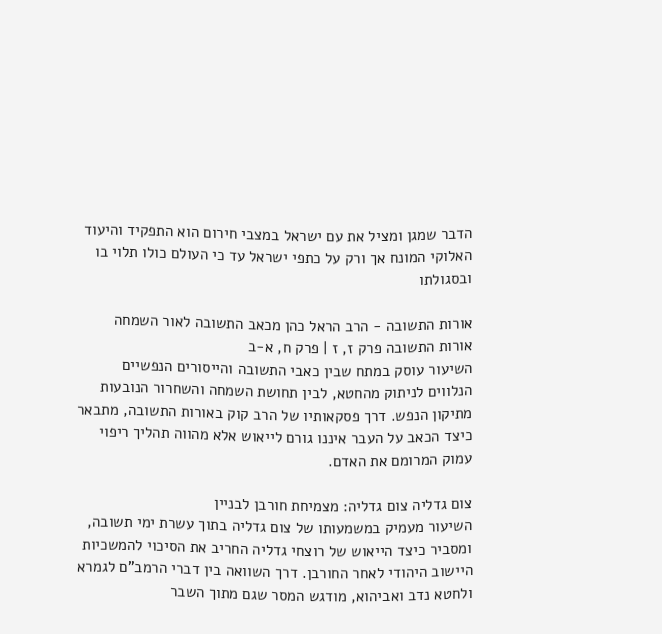הדבר שמגן ומציל את עם ישראל במצבי חירום הוא התפקיד והיעוד האלוקי המונח אך ורק על כתפי ישראל עד כי העולם כולו תלוי בו ובסגולתו

אורות התשובה - הרב הראל כהן מכאב התשובה לאור השמחה
אורות התשובה פרק ז, ז | פרק ח, א-ב
השיעור עוסק במתח שבין כאבי התשובה והייסורים הנפשיים הנלווים לניתוק מהחטא, לבין תחושת השמחה והשחרור הנובעות מתיקון הנפש. דרך פסקאותיו של הרב קוק באורות התשובה, מתבאר כיצד הכאב על העבר איננו גורם לייאוש אלא מהווה תהליך ריפוי עמוק המרומם את האדם.

צום גדליה צום גדליה: מצמיחת חורבן לבניין
השיעור מעמיק במשמעותו של צום גדליה בתוך עשרת ימי תשובה, ומסביר כיצד הייאוש של רוצחי גדליה החריב את הסיכוי להמשכיות היישוב היהודי לאחר החורבן. דרך השוואה בין דברי הרמב"ם לגמרא ולחטא נדב ואביהוא, מודגש המסר שגם מתוך השבר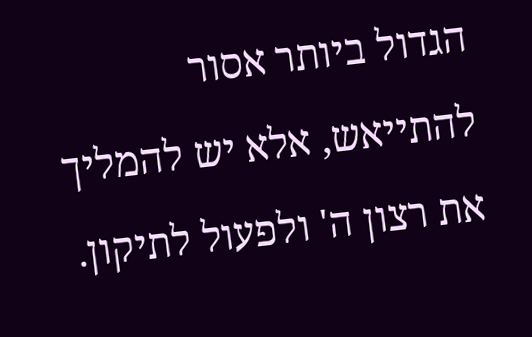הגדול ביותר אסור להתייאש, אלא יש להמליך את רצון ה' ולפעול לתיקון.